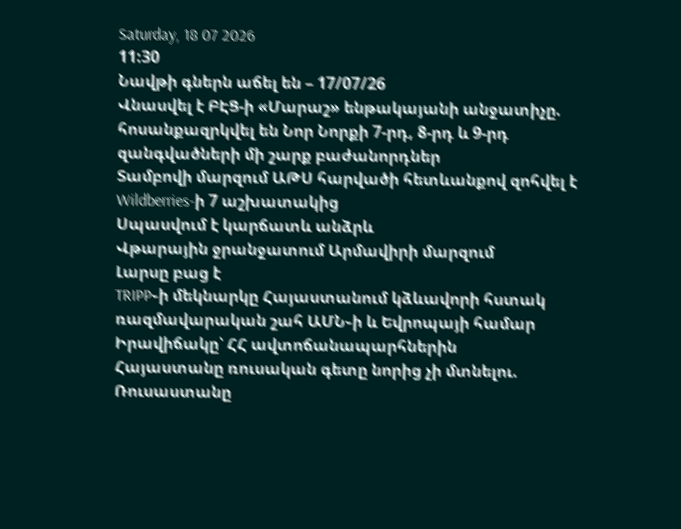Saturday, 18 07 2026
11:30
Նավթի գներն աճել են – 17/07/26
Վնասվել է ԲԷՑ-ի «Մարաշ» ենթակայանի անջատիչը. հոսանքազրկվել են Նոր Նորքի 7-րդ, 8-րդ և 9-րդ զանգվածների մի շարք բաժանորդներ
Տամբովի մարզում ԱԹՍ հարվածի հետևանքով զոհվել է Wildberries-ի 7 աշխատակից
Սպասվում է կարճատև անձրև
Վթարային ջրանջատում Արմավիրի մարզում
Լարսը բաց է
TRIPP֊ի մեկնարկը Հայաստանում կձևավորի հստակ ռազմավարական շահ ԱՄՆ֊ի և Եվրոպայի համար
Իրավիճակը՝ ՀՀ ավտոճանապարհներին
Հայաստանը ռուսական գետը նորից չի մտնելու. Ռուսաստանը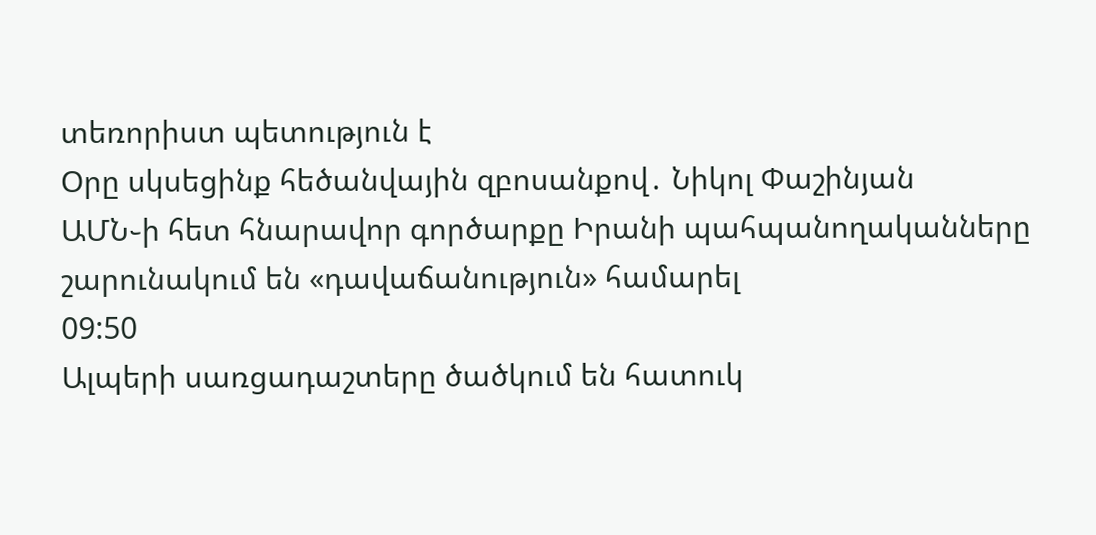տեռորիստ պետություն է
Օրը սկսեցինք հեծանվային զբոսանքով․ Նիկոլ Փաշինյան
ԱՄՆ֊ի հետ հնարավոր գործարքը Իրանի պահպանողականները շարունակում են «դավաճանություն» համարել
09:50
Ալպերի սառցադաշտերը ծածկում են հատուկ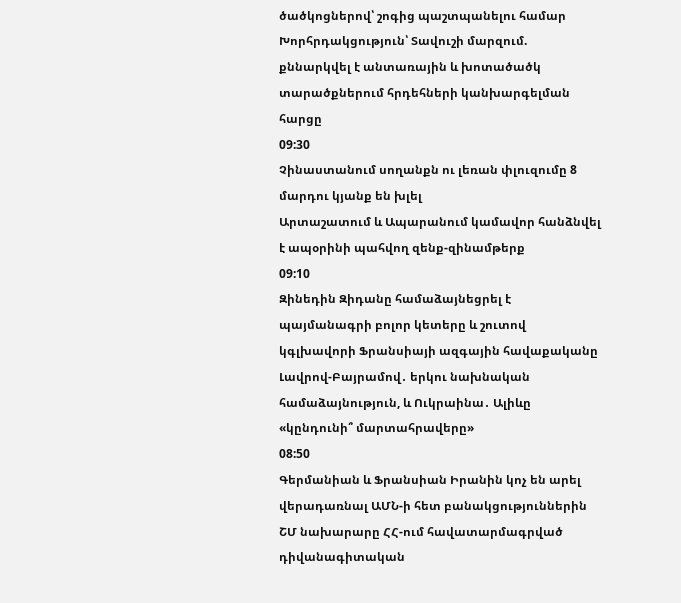ծածկոցներով՝ շոգից պաշտպանելու համար
Խորհրդակցություն՝ Տավուշի մարզում. քննարկվել է անտառային և խոտածածկ տարածքներում հրդեհների կանխարգելման հարցը
09:30
Չինաստանում սողանքն ու լեռան փլուզումը 8 մարդու կյանք են խլել
Արտաշատում և Ապարանում կամավոր հանձնվել է ապօրինի պահվող զենք-զինամթերք
09:10
Զինեդին Զիդանը համաձայնեցրել է պայմանագրի բոլոր կետերը և շուտով կգլխավորի Ֆրանսիայի ազգային հավաքականը
Լավրով-Բայրամով․ երկու նախնական համաձայնություն, և Ուկրաինա․ Ալիևը «կընդունի՞ մարտահրավերը»
08:50
Գերմանիան և Ֆրանսիան Իրանին կոչ են արել վերադառնալ ԱՄՆ-ի հետ բանակցություններին
ՇՄ նախարարը ՀՀ-ում հավատարմագրված դիվանագիտական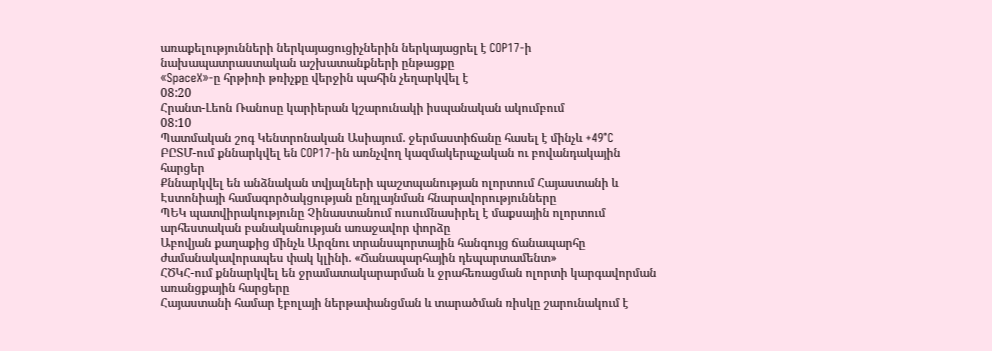առաքելությունների ներկայացուցիչներին ներկայացրել է COP17-ի նախապատրաստական աշխատանքների ընթացքը
«SpaceX»-ը հրթիռի թռիչքը վերջին պահին չեղարկվել է
08:20
Հրանտ-Լեոն Ռանոսը կարիերան կշարունակի իսպանական ակումբում
08:10
Պատմական շոգ Կենտրոնական Ասիայում. ջերմաստիճանը հասել է մինչև +49°C
ԲԸՏՄ-ում քննարկվել են COP17-ին առնչվող կազմակերպչական ու բովանդակային հարցեր
Քննարկվել են անձնական տվյալների պաշտպանության ոլորտում Հայաստանի և Էստոնիայի համագործակցության ընդլայնման հնարավորությունները
ՊԵԿ պատվիրակությունը Չինաստանում ուսումնասիրել է մաքսային ոլորտում արհեստական բանականության առաջավոր փորձը
Աբովյան քաղաքից մինչև Արզնու տրանսպորտային հանգույց ճանապարհը ժամանակավորապես փակ կլինի. «Ճանապարհային դեպարտամենտ»
ՀԾԿՀ-ում քննարկվել են ջրամատակարարման և ջրահեռացման ոլորտի կարգավորման առանցքային հարցերը
Հայաստանի համար էբոլայի ներթափանցման և տարածման ռիսկը շարունակում է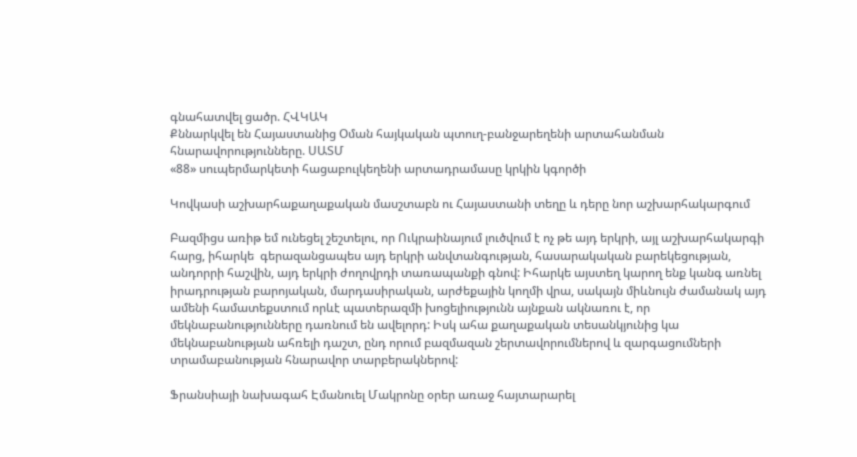գնահատվել ցածր. ՀՎԿԱԿ
Քննարկվել են Հայաստանից Օման հայկական պտուղ-բանջարեղենի արտահանման հնարավորությունները. ՍԱՏՄ
«88» սուպերմարկետի հացաբուլկեղենի արտադրամասը կրկին կգործի

Կովկասի աշխարհաքաղաքական մասշտաբն ու Հայաստանի տեղը և դերը նոր աշխարհակարգում

Բազմիցս առիթ եմ ունեցել շեշտելու, որ Ուկրաինայում լուծվում է ոչ թե այդ երկրի, այլ աշխարհակարգի հարց, իհարկե  գերազանցապես այդ երկրի անվտանգության, հասարակական բարեկեցության, անդորրի հաշվին, այդ երկրի ժողովրդի տառապանքի գնով: Իհարկե այստեղ կարող ենք կանգ առնել իրադրության բարոյական, մարդասիրական, արժեքային կողմի վրա, սակայն միևնույն ժամանակ այդ ամենի համատեքստում որևէ պատերազմի խոցելիությունն այնքան ակնառու է, որ մեկնաբանությունները դառնում են ավելորդ: Իսկ ահա քաղաքական տեսանկյունից կա մեկնաբանության ահռելի դաշտ, ընդ որում բազմազան շերտավորումներով և զարգացումների տրամաբանության հնարավոր տարբերակներով:

Ֆրանսիայի նախագահ Էմանուել Մակրոնը օրեր առաջ հայտարարել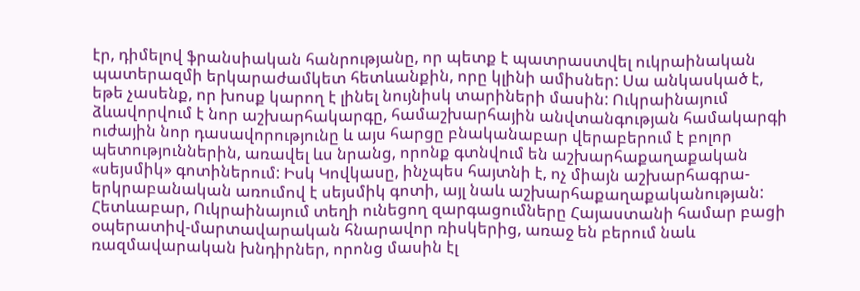էր, դիմելով ֆրանսիական հանրությանը, որ պետք է պատրաստվել ուկրաինական պատերազմի երկարաժամկետ հետևանքին, որը կլինի ամիսներ: Սա անկասկած է, եթե չասենք, որ խոսք կարող է լինել նույնիսկ տարիների մասին: Ուկրաինայում ձևավորվում է նոր աշխարհակարգը, համաշխարհային անվտանգության համակարգի ուժային նոր դասավորությունը և այս հարցը բնականաբար վերաբերում է բոլոր պետություններին, առավել ևս նրանց, որոնք գտնվում են աշխարհաքաղաքական «սեյսմիկ» գոտիներում: Իսկ Կովկասը, ինչպես հայտնի է, ոչ միայն աշխարհագրա-երկրաբանական առումով է սեյսմիկ գոտի, այլ նաև աշխարհաքաղաքականության: Հետևաբար, Ուկրաինայում տեղի ունեցող զարգացումները Հայաստանի համար բացի օպերատիվ-մարտավարական հնարավոր ռիսկերից, առաջ են բերում նաև ռազմավարական խնդիրներ, որոնց մասին էլ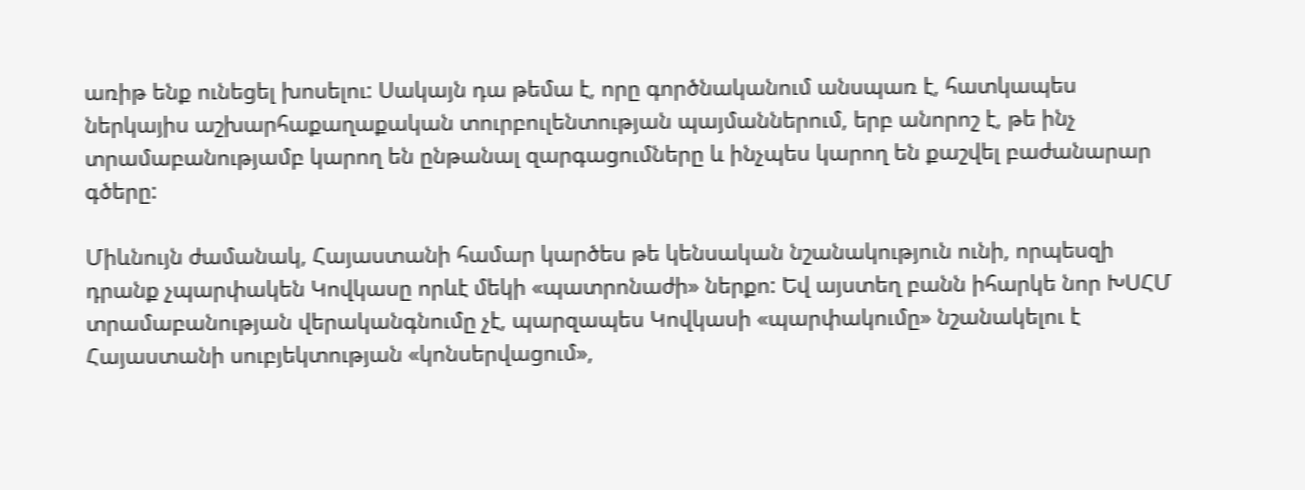առիթ ենք ունեցել խոսելու: Սակայն դա թեմա է, որը գործնականում անսպառ է, հատկապես ներկայիս աշխարհաքաղաքական տուրբուլենտության պայմաններում, երբ անորոշ է, թե ինչ տրամաբանությամբ կարող են ընթանալ զարգացումները և ինչպես կարող են քաշվել բաժանարար գծերը:

Միևնույն ժամանակ, Հայաստանի համար կարծես թե կենսական նշանակություն ունի, որպեսզի դրանք չպարփակեն Կովկասը որևէ մեկի «պատրոնաժի» ներքո: Եվ այստեղ բանն իհարկե նոր ԽՍՀՄ տրամաբանության վերականգնումը չէ, պարզապես Կովկասի «պարփակումը» նշանակելու է Հայաստանի սուբյեկտության «կոնսերվացում»,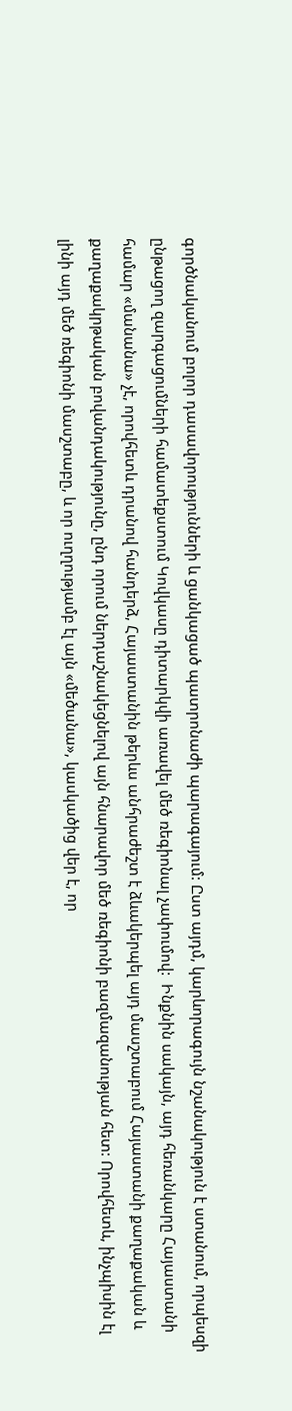գործնականում բոլոր դասավորությունների և ցանկացած պատրոնաժի պարագայում: Ըստ այդմ, կարևորագույն նշանակություն է ստանում, որպեսզի ընթացող զարգացումների համատեքստում Կովկասը դիտարկվի առավել մեծ ռեգիոնալ չափումով:  Ինքնին սակայն, այդ հեռանկարը Հայաստանի համար «մանանա» չէ, որովհետև դրանով հանդերձ, Հայաստանին թերևս անհրաժեշտ է ձևակերպել այդ մասշտաբում Հայաստանի քաղաքական և քաղաքակրթական բովանդակությունը, ընդ որում ներդաշնակեցնելով այն հնարավոր մեծ ռեգիոնի բազմազանության հետ: Որովհետև, ինչպիսին էլ լինի այդ մեծ ռեգիոնի մասշտաբը, և որ ուղղությամբ էլ այն «մեծանա», կասկածից վեր է, որ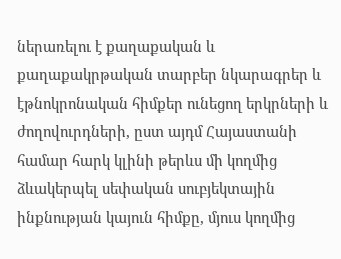ներառելու է քաղաքական և քաղաքակրթական տարբեր նկարագրեր և էթնոկրոնական հիմքեր ունեցող երկրների և ժողովուրդների, ըստ այդմ Հայաստանի համար հարկ կլինի թերևս մի կողմից ձևակերպել սեփական սուբյեկտային ինքնության կայուն հիմքը, մյուս կողմից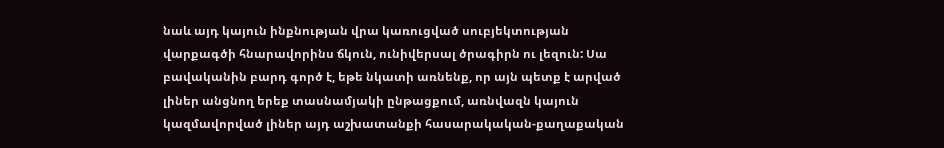նաև այդ կայուն ինքնության վրա կառուցված սուբյեկտության վարքագծի հնարավորինս ճկուն, ունիվերսալ ծրագիրն ու լեզուն: Սա բավականին բարդ գործ է, եթե նկատի առնենք, որ այն պետք է արված լիներ անցնող երեք տասնամյակի ընթացքում, առնվազն կայուն կազմավորված լիներ այդ աշխատանքի հասարակական-քաղաքական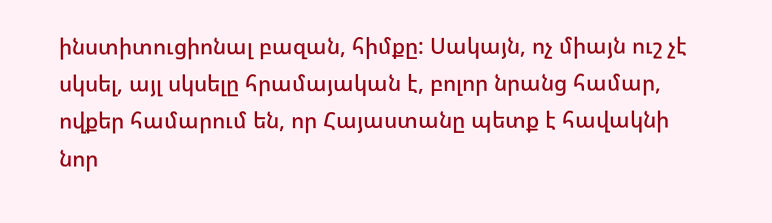ինստիտուցիոնալ բազան, հիմքը: Սակայն, ոչ միայն ուշ չէ սկսել, այլ սկսելը հրամայական է, բոլոր նրանց համար, ովքեր համարում են, որ Հայաստանը պետք է հավակնի նոր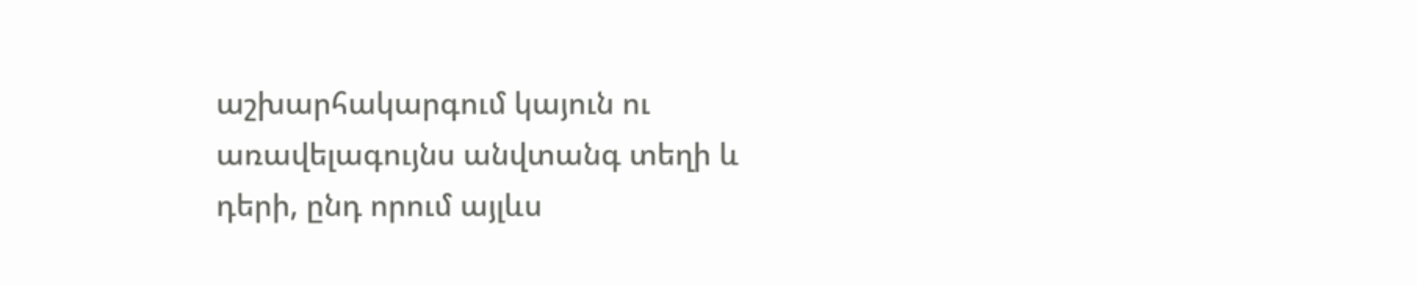աշխարհակարգում կայուն ու առավելագույնս անվտանգ տեղի և դերի, ընդ որում այլևս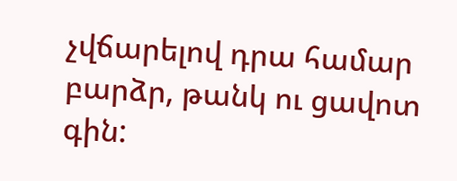չվճարելով դրա համար բարձր, թանկ ու ցավոտ գին: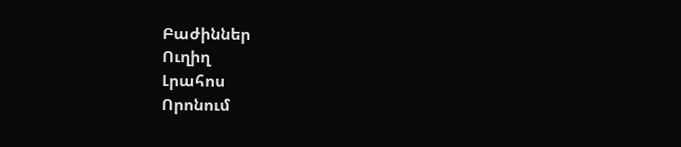Բաժիններ
Ուղիղ
Լրահոս
Որոնում